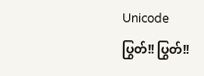Unicode
ပြွတ်!! ပြွတ်!!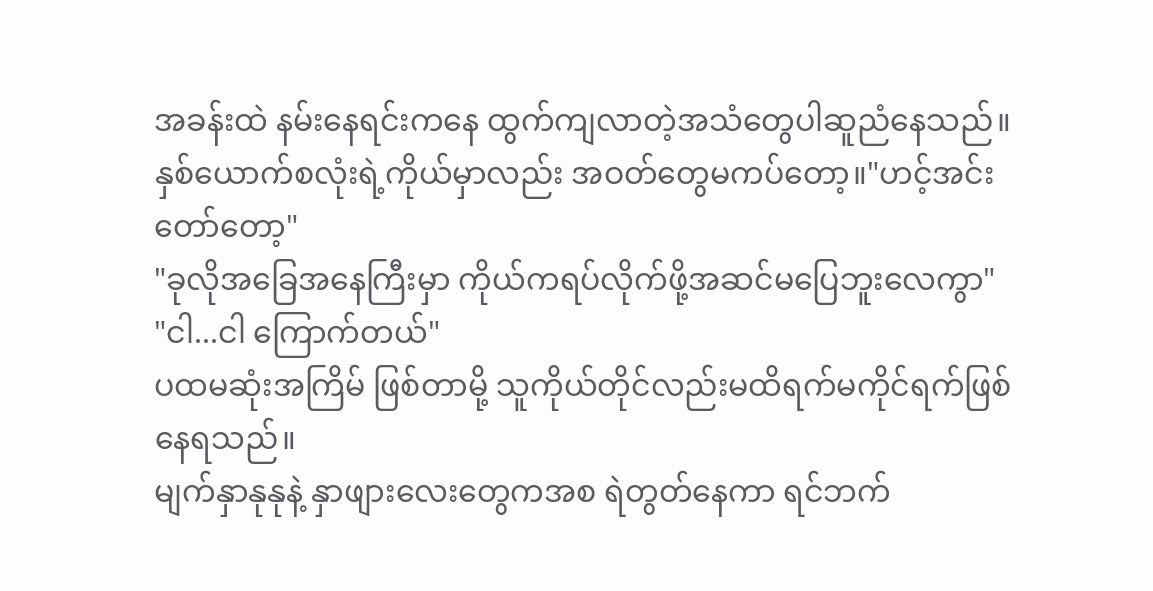အခန်းထဲ နမ်းနေရင်းကနေ ထွက်ကျလာတဲ့အသံတွေပါဆူညံနေသည်။
နှစ်ယောက်စလုံးရဲ့ကိုယ်မှာလည်း အဝတ်တွေမကပ်တော့။"ဟင့်အင်း တော်တော့"
"ခုလိုအခြေအနေကြီးမှာ ကိုယ်ကရပ်လိုက်ဖို့အဆင်မပြေဘူးလေကွာ"
"ငါ...ငါ ကြောက်တယ်"
ပထမဆုံးအကြိမ် ဖြစ်တာမို့ သူကိုယ်တိုင်လည်းမထိရက်မကိုင်ရက်ဖြစ်နေရသည်။
မျက်နှာနုနုနဲ့ နှာဖျားလေးတွေကအစ ရဲတွတ်နေကာ ရင်ဘက်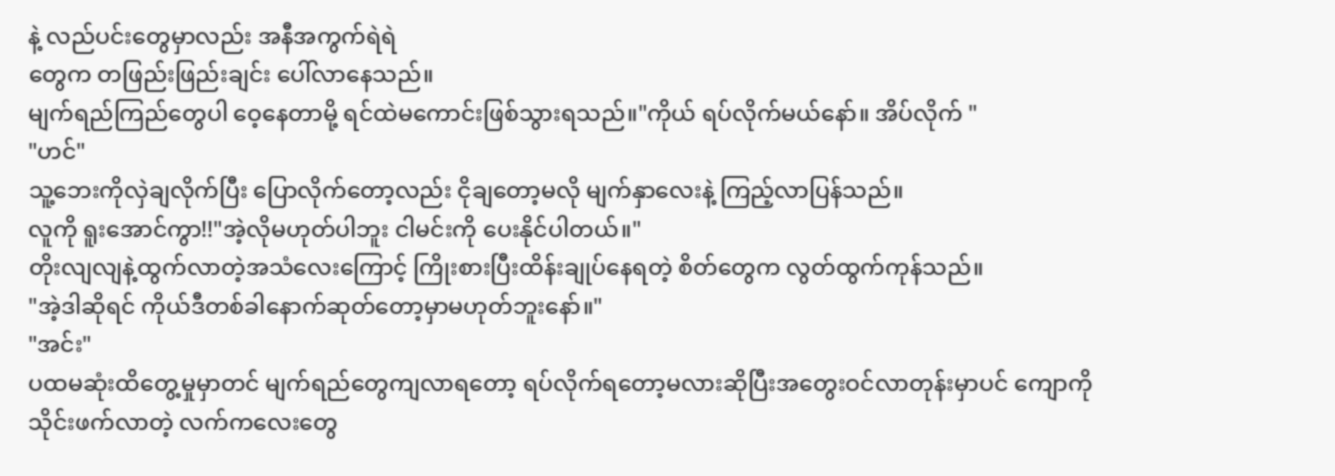နဲ့ လည်ပင်းတွေမှာလည်း အနီအကွက်ရဲရဲ
တွေက တဖြည်းဖြည်းချင်း ပေါ်လာနေသည်။
မျက်ရည်ကြည်တွေပါ ဝေ့နေတာမို့ ရင်ထဲမကောင်းဖြစ်သွားရသည်။"ကိုယ် ရပ်လိုက်မယ်နော်။ အိပ်လိုက် "
"ဟင်"
သူ့ဘေးကိုလှဲချလိုက်ပြီး ပြောလိုက်တော့လည်း ငိုချတော့မလို မျက်နှာလေးနဲ့ ကြည့်လာပြန်သည်။
လူကို ရူးအောင်ကွာ!!"အဲ့လိုမဟုတ်ပါဘူး ငါမင်းကို ပေးနိုင်ပါတယ်။"
တိုးလျလျနဲ့ထွက်လာတဲ့အသံလေးကြောင့် ကြိုးစားပြီးထိန်းချုပ်နေရတဲ့ စိတ်တွေက လွတ်ထွက်ကုန်သည်။
"အဲ့ဒါဆိုရင် ကိုယ်ဒီတစ်ခါနောက်ဆုတ်တော့မှာမဟုတ်ဘူးနော်။"
"အင်း"
ပထမဆုံးထိတွေ့မှုမှာတင် မျက်ရည်တွေကျလာရတော့ ရပ်လိုက်ရတော့မလားဆိုပြီးအတွေးဝင်လာတုန်းမှာပင် ကျောကိုသိုင်းဖက်လာတဲ့ လက်ကလေးတွေ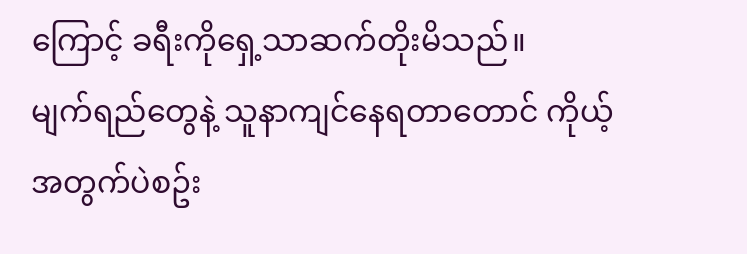ကြောင့် ခရီးကိုရှေ့သာဆက်တိုးမိသည်။
မျက်ရည်တွေနဲ့ သူနာကျင်နေရတာတောင် ကိုယ့်အတွက်ပဲစဥ်း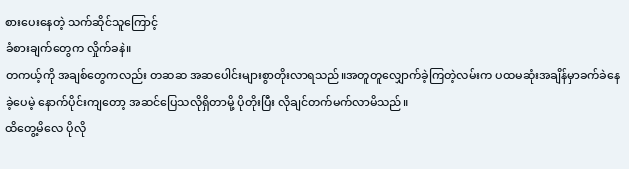စားပေးနေတဲ့ သက်ဆိုင်သူကြောင့်
ခံစားချက်တွေက လှိုက်ခနဲ။
တကယ့်ကို အချစ်တွေကလည်း တဆဆ အဆပေါင်းများစွာတိုးလာရသည်။အတူတူလျှောက်ခဲ့ကြတဲ့လမ်းက ပထမဆုံးအချိန်မှာခက်ခဲနေခဲ့ပေမဲ့ နောက်ပိုင်းကျတော့ အဆင်ပြေသလိုရှိတာမို့ ပိုတိုးပြီး လိုချင်တက်မက်လာမိသည်။
ထိတွေ့မိလေ ပိုလို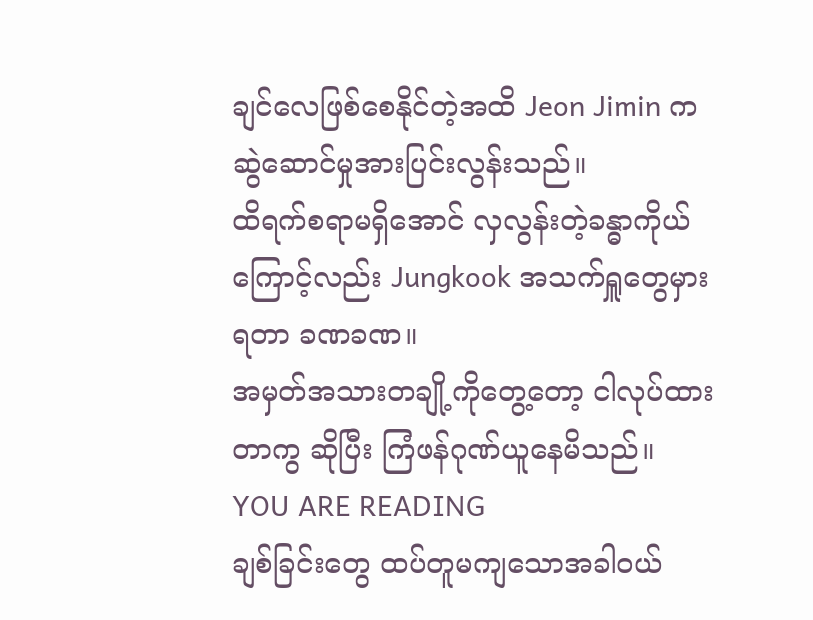ချင်လေဖြစ်စေနိုင်တဲ့အထိ Jeon Jimin ကဆွဲဆောင်မှုအားပြင်းလွန်းသည်။
ထိရက်စရာမရှိအောင် လှလွန်းတဲ့ခန္ဓာကိုယ်ကြောင့်လည်း Jungkook အသက်ရှူတွေမှားရတာ ခဏခဏ။
အမှတ်အသားတချို့ကိုတွေ့တော့ ငါလုပ်ထားတာကွ ဆိုပြီး ကြံဖန်ဂုဏ်ယူနေမိသည်။
YOU ARE READING
ချစ်ခြင်းတွေ ထပ်တူမကျသောအခါဝယ်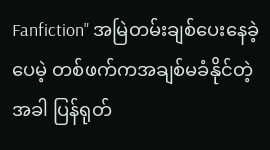Fanfiction" အမြဲတမ်းချစ်ပေးနေခဲ့ပေမဲ့ တစ်ဖက်ကအချစ်မခံနိုင်တဲ့အခါ ပြန်ရုတ်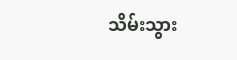သိမ်းသွား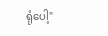ရုံပေါ့"